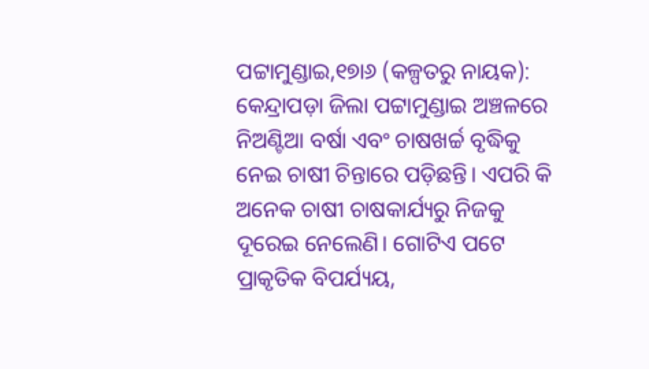ପଟ୍ଟାମୁଣ୍ଡାଇ,୧୭ା୬ (କଳ୍ପତରୁ ନାୟକ): କେନ୍ଦ୍ରାପଡ଼ା ଜିଲା ପଟ୍ଟାମୁଣ୍ଡାଇ ଅଞ୍ଚଳରେ ନିଅଣ୍ଟିଆ ବର୍ଷା ଏବଂ ଚାଷଖର୍ଚ୍ଚ ବୃଦ୍ଧିକୁ ନେଇ ଚାଷୀ ଚିନ୍ତାରେ ପଡ଼ିଛନ୍ତି। ଏପରି କି ଅନେକ ଚାଷୀ ଚାଷକାର୍ଯ୍ୟରୁ ନିଜକୁ ଦୂରେଇ ନେଲେଣି। ଗୋଟିଏ ପଟେ ପ୍ରାକୃତିକ ବିପର୍ଯ୍ୟୟ,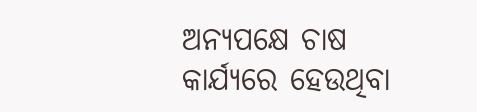ଅନ୍ୟପକ୍ଷେ ଚାଷ କାର୍ଯ୍ୟରେ ହେଉଥିବା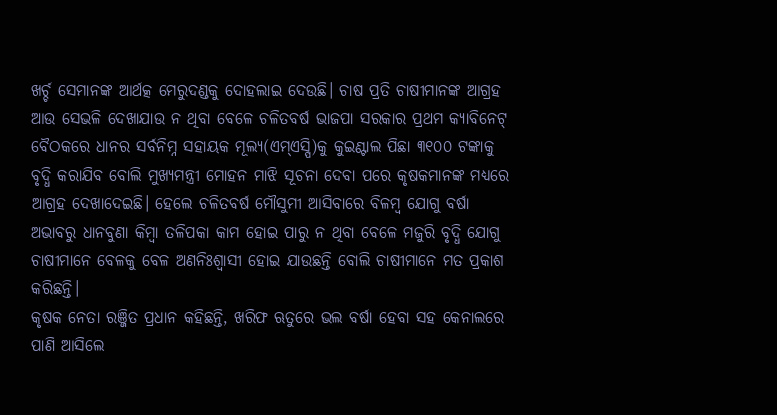ଖର୍ଚ୍ଚ ସେମାନଙ୍କ ଆର୍ଥତ୍କ ମେରୁଦଣ୍ଡକୁ ଦୋହଲାଇ ଦେଉଛି। ଚାଷ ପ୍ରତି ଚାଷୀମାନଙ୍କ ଆଗ୍ରହ ଆଉ ସେଭଳି ଦେଖାଯାଉ ନ ଥିବା ବେଳେ ଚଳିତବର୍ଷ ଭାଜପା ସରକାର ପ୍ରଥମ କ୍ୟାବିନେଟ୍ ବୈଠକରେ ଧାନର ସର୍ବନିମ୍ନ ସହାୟକ ମୂଲ୍ୟ(ଏମ୍ଏସ୍ପି)କୁ କୁଇଣ୍ଟାଲ ପିଛା ୩୧୦୦ ଟଙ୍କାକୁ ବୃଦ୍ଧି କରାଯିବ ବୋଲି ମୁଖ୍ୟମନ୍ତ୍ରୀ ମୋହନ ମାଝି ସୂଚନା ଦେବା ପରେ କୃଷକମାନଙ୍କ ମଧ୍ୟରେ ଆଗ୍ରହ ଦେଖାଦେଇଛି। ହେଲେ ଚଳିତବର୍ଷ ମୌସୁମୀ ଆସିବାରେ ବିଳମ୍ବ ଯୋଗୁ ବର୍ଷା ଅଭାବରୁ ଧାନବୁଣା କିମ୍ବା ତଳିପକା କାମ ହୋଇ ପାରୁ ନ ଥିବା ବେଳେ ମଜୁରି ବୃଦ୍ଧି ଯୋଗୁ ଚାଷୀମାନେ ବେଳକୁ ବେଳ ଅଣନିଃଶ୍ୱାସୀ ହୋଇ ଯାଉଛନ୍ତି ବୋଲି ଚାଷୀମାନେ ମତ ପ୍ରକାଶ କରିଛନ୍ତି।
କୃଷକ ନେତା ରଞ୍ଜିତ ପ୍ରଧାନ କହିଛନ୍ତି, ଖରିଫ ଋତୁରେ ଭଲ ବର୍ଷା ହେବା ସହ କେନାଲରେ ପାଣି ଆସିଲେ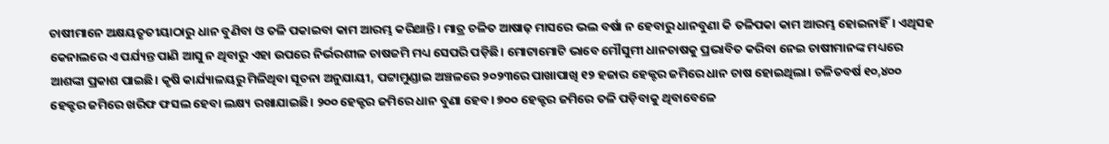ଚାଷୀମାନେ ଅକ୍ଷୟତୃତୀୟାଠାରୁ ଧାନ ବୁଣିବା ଓ ତଳି ପକାଇବା କାମ ଆରମ୍ଭ କରିଥାନ୍ତି। ମାତ୍ର ଚଳିତ ଆଷାଢ଼ ମାସରେ ଭଲ ବର୍ଷା ନ ହେବାରୁ ଧାନବୁଣା କି ତଳିପକା କାମ ଆରମ୍ଭ ହୋଇନାହିଁ। ଏଥିସହ କେନାଲରେ ଏ ପର୍ଯ୍ୟନ୍ତ ପାଣି ଆସୁ ନ ଥିବାରୁ ଏହା ଉପରେ ନିର୍ଭରଶୀଳ ଚାଷଜମି ମଧ୍ୟ ସେପରି ପଡ଼ିଛି। ମୋଟାମୋଟି ଭାବେ ମୌସୁମୀ ଧାନଚାଷକୁ ପ୍ରଭାବିତ କରିବା ନେଇ ଚାଷୀମାନଙ୍କ ମଧ୍ୟରେ ଆଶଙ୍କା ପ୍ରକାଶ ପାଇଛି। କୃଷି କାର୍ଯ୍ୟାଳୟରୁ ମିଳିଥିବା ସୂଚନା ଅନୁଯାୟୀ, ପଟ୍ଟାମୁଣ୍ଡାଇ ଅଞ୍ଚଳରେ ୨୦୨୩ରେ ପାଖାପାଖି ୧୨ ହଜାର ହେକ୍ଟର ଜମିରେ ଧାନ ଚାଷ ହୋଇଥିଲା। ଚଳିତବର୍ଷ ୧୦,୪୦୦ ହେକ୍ଟର ଜମିରେ ଖରିଫ ଫସଲ ହେବା ଲକ୍ଷ୍ୟ ରଖାଯାଇଛି। ୨୦୦ ହେକ୍ଟର ଜମିରେ ଧାନ ବୁଣା ହେବ। ୭୦୦ ହେକ୍ଟର ଜମିରେ ତଳି ପଡ଼ିବାକୁ ଥିବାବେଳେ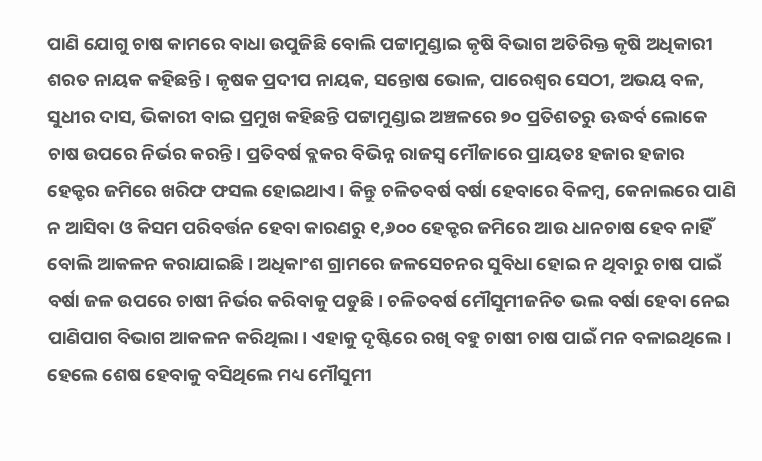ପାଣି ଯୋଗୁ ଚାଷ କାମରେ ବାଧା ଉପୁଜିଛି ବୋଲି ପଟ୍ଟାମୁଣ୍ଡାଇ କୃଷି ବିଭାଗ ଅତିରିକ୍ତ କୃଷି ଅଧିକାରୀ ଶରତ ନାୟକ କହିଛନ୍ତି। କୃଷକ ପ୍ରଦୀପ ନାୟକ, ସନ୍ତୋଷ ଭୋଳ, ପାରେଶ୍ୱର ସେଠୀ, ଅଭୟ ବଳ, ସୁଧୀର ଦାସ, ଭିକାରୀ ବାଇ ପ୍ରମୁଖ କହିଛନ୍ତି ପଟ୍ଟାମୁଣ୍ଡାଇ ଅଞ୍ଚଳରେ ୭୦ ପ୍ରତିଶତରୁ ଊଦ୍ଧର୍ବ ଲୋକେ ଚାଷ ଉପରେ ନିର୍ଭର କରନ୍ତି। ପ୍ରତିବର୍ଷ ବ୍ଲକର ବିଭିନ୍ନ ରାଜସ୍ବ ମୌଜାରେ ପ୍ରାୟତଃ ହଜାର ହଜାର ହେକ୍ଟର ଜମିରେ ଖରିଫ ଫସଲ ହୋଇଥାଏ। କିନ୍ତୁ ଚଳିତବର୍ଷ ବର୍ଷା ହେବାରେ ବିଳମ୍ବ, କେନାଲରେ ପାଣି ନ ଆସିବା ଓ କିସମ ପରିବର୍ତ୍ତନ ହେବା କାରଣରୁ ୧,୬୦୦ ହେକ୍ଟର ଜମିରେ ଆଉ ଧାନଚାଷ ହେବ ନାହିଁ ବୋଲି ଆକଳନ କରାଯାଇଛି। ଅଧିକାଂଶ ଗ୍ରାମରେ ଜଳସେଚନର ସୁବିଧା ହୋଇ ନ ଥିବାରୁ ଚାଷ ପାଇଁ ବର୍ଷା ଜଳ ଉପରେ ଚାଷୀ ନିର୍ଭର କରିବାକୁ ପଡୁଛି। ଚଳିତବର୍ଷ ମୌସୁମୀଜନିତ ଭଲ ବର୍ଷା ହେବା ନେଇ ପାଣିପାଗ ବିଭାଗ ଆକଳନ କରିଥିଲା। ଏହାକୁ ଦୃଷ୍ଟିରେ ରଖି ବହୁ ଚାଷୀ ଚାଷ ପାଇଁ ମନ ବଳାଇଥିଲେ। ହେଲେ ଶେଷ ହେବାକୁ ବସିଥିଲେ ମଧ୍ୟ ମୌସୁମୀ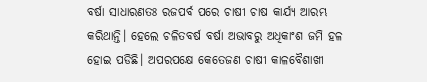ବର୍ଷା ସାଧାରଣତଃ ରଜପର୍ବ ପରେ ଚାଷୀ ଚାଷ କାର୍ଯ୍ୟ ଆରମ୍ଭ କରିଥାନ୍ତି। ହେଲେ ଚଳିତବର୍ଷ ବର୍ଷା ଅଭାବରୁ ଅଧିକାଂଶ ଜମି ହଳ ହୋଇ ପଡିଛି। ଅପରପକ୍ଷେ କେତେଜଣ ଚାଷୀ କାଳବୈଶାଖୀ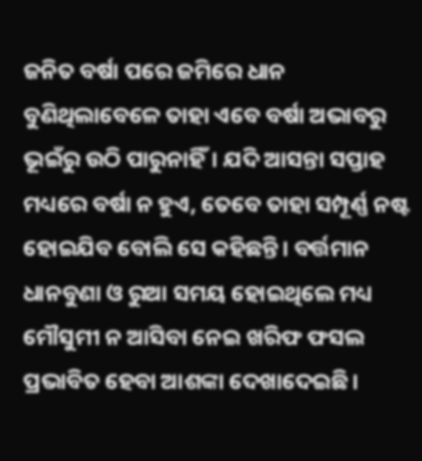ଜନିତ ବର୍ଷା ପରେ ଜମିରେ ଧାନ ବୁଣିଥିଲାବେଳେ ତାହା ଏବେ ବର୍ଷା ଅଭାବରୁ ଭୂଇଁରୁ ଉଠି ପାରୁନାହିଁ। ଯଦି ଆସନ୍ତା ସପ୍ତାହ ମଧ୍ୟରେ ବର୍ଷା ନ ହୁଏ, ତେବେ ତାହା ସମ୍ପୂର୍ଣ୍ଣ ନଷ୍ଟ ହୋଇଯିବ ବୋଲି ସେ କହିଛନ୍ତି। ବର୍ତ୍ତମାନ ଧାନବୁଣା ଓ ରୁଆ ସମୟ ହୋଇଥିଲେ ମଧ୍ୟ ମୌସୁମୀ ନ ଆସିବା ନେଇ ଖରିଫ ଫସଲ ପ୍ରଭାବିତ ହେବା ଆଶଙ୍କା ଦେଖାଦେଇଛି।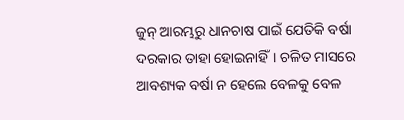ଜୁନ୍ ଆରମ୍ଭରୁ ଧାନଚାଷ ପାଇଁ ଯେତିକି ବର୍ଷା ଦରକାର ତାହା ହୋଇନାହିଁ। ଚଳିତ ମାସରେ ଆବଶ୍ୟକ ବର୍ଷା ନ ହେଲେ ବେଳକୁ ବେଳ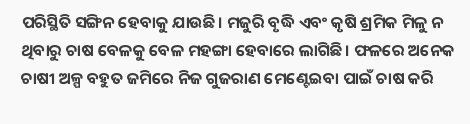ପରିସ୍ଥିତି ସଙ୍ଗିନ ହେବାକୁ ଯାଉଛି। ମଜୁରି ବୃଦ୍ଧି ଏବଂ କୃଷି ଶ୍ରମିକ ମିଳୁ ନ ଥିବାରୁ ଚାଷ ବେଳକୁ ବେଳ ମହଙ୍ଗା ହେବାରେ ଲାଗିଛି। ଫଳରେ ଅନେକ ଚାଷୀ ଅଳ୍ପ ବହୁତ ଜମିରେ ନିଜ ଗୁଜରାଣ ମେଣ୍ଟେଇବା ପାଇଁ ଚାଷ କରି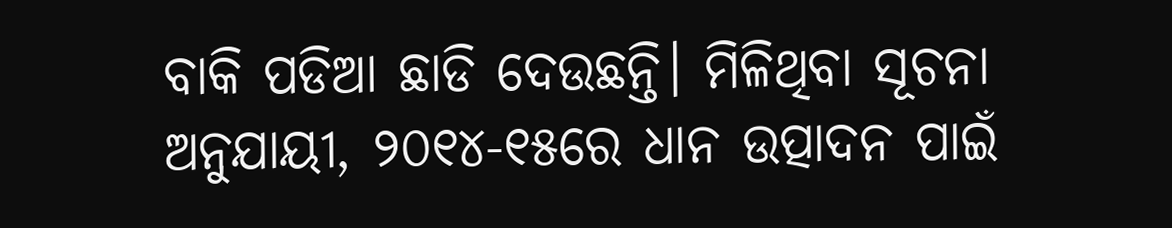ବାକି ପଡିଆ ଛାଡି ଦେଉଛନ୍ତି। ମିଳିଥିବା ସୂଚନା ଅନୁଯାୟୀ, ୨୦୧୪-୧୫ରେ ଧାନ ଉତ୍ପାଦନ ପାଇଁ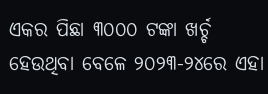ଏକର ପିଛା ୩୦୦୦ ଟଙ୍କା ଖର୍ଚ୍ଚ ହେଉଥିବା ବେଳେ ୨୦୨୩-୨୪ରେ ଏହା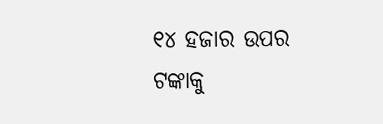୧୪ ହଜାର ଉପର ଟଙ୍କାକୁ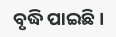ବୃଦ୍ଧି ପାଇଛି।